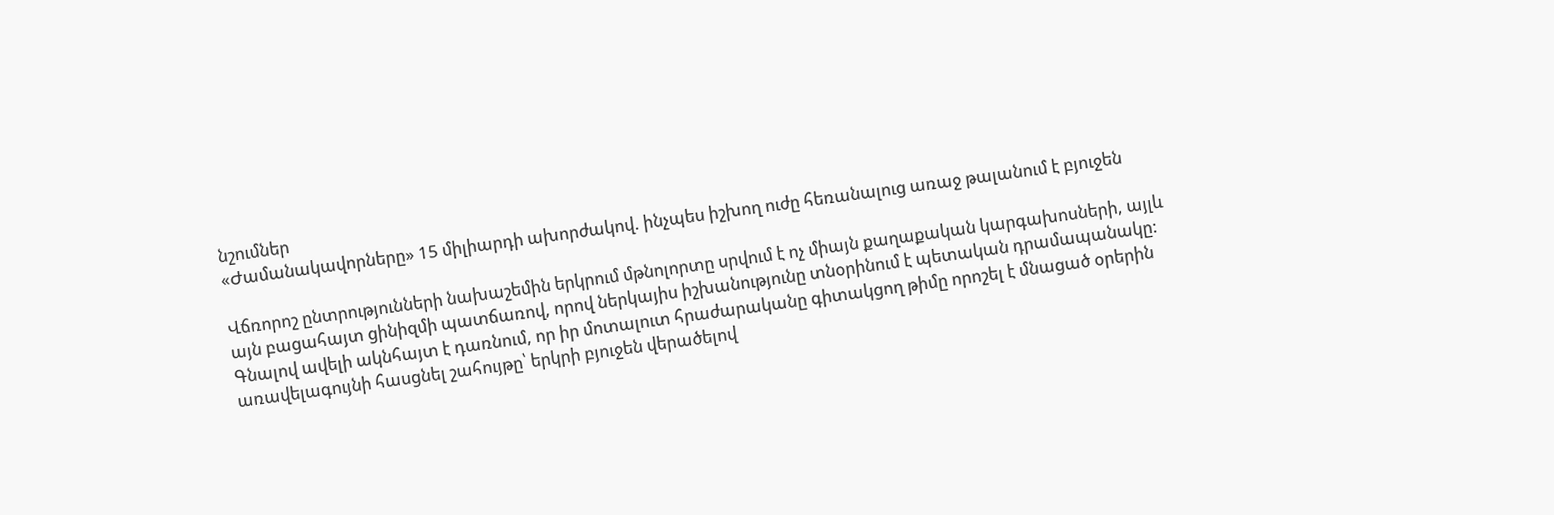նշումներ
«Ժամանակավորները» 15 միլիարդի ախորժակով. ինչպես իշխող ուժը հեռանալուց առաջ թալանում է բյուջեն

Վճռորոշ ընտրությունների նախաշեմին երկրում մթնոլորտը սրվում է ոչ միայն քաղաքական կարգախոսների, այլև այն բացահայտ ցինիզմի պատճառով, որով ներկայիս իշխանությունը տնօրինում է պետական դրամապանակը: Գնալով ավելի ակնհայտ է դառնում, որ իր մոտալուտ հրաժարականը գիտակցող թիմը որոշել է մնացած օրերին առավելագույնի հասցնել շահույթը՝ երկրի բյուջեն վերածելով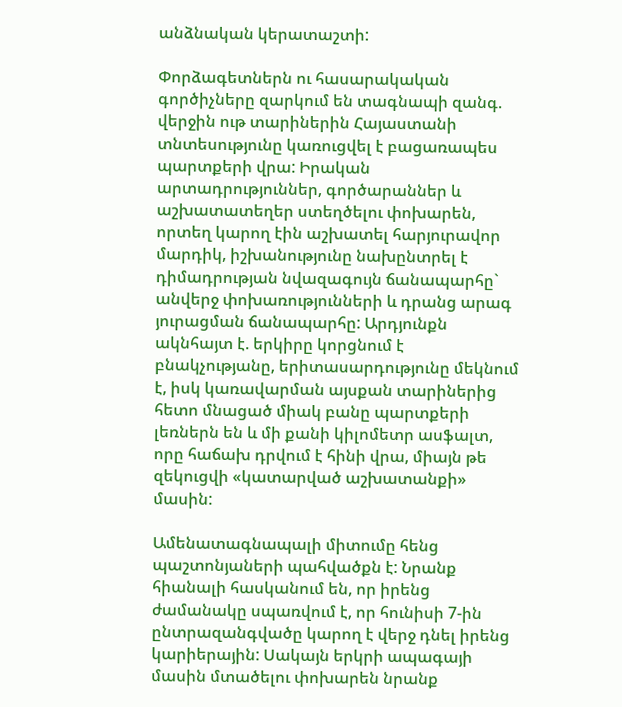անձնական կերատաշտի:

Փորձագետներն ու հասարակական գործիչները զարկում են տագնապի զանգ. վերջին ութ տարիներին Հայաստանի տնտեսությունը կառուցվել է բացառապես պարտքերի վրա: Իրական արտադրություններ, գործարաններ և աշխատատեղեր ստեղծելու փոխարեն, որտեղ կարող էին աշխատել հարյուրավոր մարդիկ, իշխանությունը նախընտրել է դիմադրության նվազագույն ճանապարհը` անվերջ փոխառությունների և դրանց արագ յուրացման ճանապարհը: Արդյունքն ակնհայտ է. երկիրը կորցնում է բնակչությանը, երիտասարդությունը մեկնում է, իսկ կառավարման այսքան տարիներից հետո մնացած միակ բանը պարտքերի լեռներն են և մի քանի կիլոմետր ասֆալտ, որը հաճախ դրվում է հինի վրա, միայն թե զեկուցվի «կատարված աշխատանքի» մասին:

Ամենատագնապալի միտումը հենց պաշտոնյաների պահվածքն է: Նրանք հիանալի հասկանում են, որ իրենց ժամանակը սպառվում է, որ հունիսի 7-ին ընտրազանգվածը կարող է վերջ դնել իրենց կարիերային: Սակայն երկրի ապագայի մասին մտածելու փոխարեն նրանք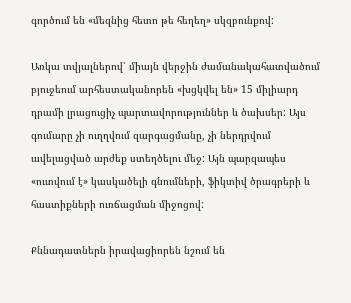գործում են «մեզնից հետո թե հեղեղ» սկզբունքով:

Առկա տվյալներով՝ միայն վերջին ժամանակահատվածում բյուջեում արհեստականորեն «խցկվել են» 15 միլիարդ դրամի լրացուցիչ պարտավորություններ և ծախսեր: Այս գումարը չի ուղղվում զարգացմանը, չի ներդրվում ավելացված արժեք ստեղծելու մեջ: Այն պարզապես «ուտվում է» կասկածելի գնումների, ֆիկտիվ ծրագրերի և հաստիքների ուռճացման միջոցով:

Քննադատներն իրավացիորեն նշում են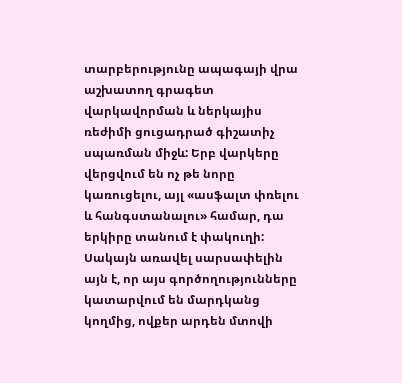տարբերությունը ապագայի վրա աշխատող գրագետ վարկավորման և ներկայիս ռեժիմի ցուցադրած գիշատիչ սպառման միջև: Երբ վարկերը վերցվում են ոչ թե նորը կառուցելու, այլ «ասֆալտ փռելու և հանգստանալու» համար, դա երկիրը տանում է փակուղի: Սակայն առավել սարսափելին այն է, որ այս գործողությունները կատարվում են մարդկանց կողմից, ովքեր արդեն մտովի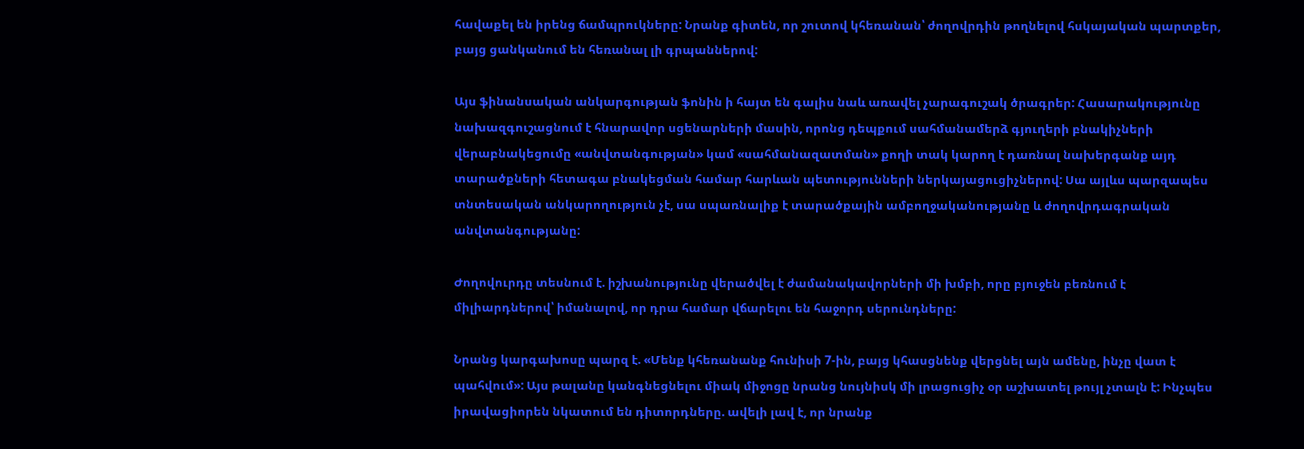հավաքել են իրենց ճամպրուկները: Նրանք գիտեն, որ շուտով կհեռանան՝ ժողովրդին թողնելով հսկայական պարտքեր, բայց ցանկանում են հեռանալ լի գրպաններով:

Այս ֆինանսական անկարգության ֆոնին ի հայտ են գալիս նաև առավել չարագուշակ ծրագրեր: Հասարակությունը նախազգուշացնում է հնարավոր սցենարների մասին, որոնց դեպքում սահմանամերձ գյուղերի բնակիչների վերաբնակեցումը «անվտանգության» կամ «սահմանազատման» քողի տակ կարող է դառնալ նախերգանք այդ տարածքների հետագա բնակեցման համար հարևան պետությունների ներկայացուցիչներով: Սա այլևս պարզապես տնտեսական անկարողություն չէ, սա սպառնալիք է տարածքային ամբողջականությանը և ժողովրդագրական անվտանգությանը:

Ժողովուրդը տեսնում է. իշխանությունը վերածվել է ժամանակավորների մի խմբի, որը բյուջեն բեռնում է միլիարդներով՝ իմանալով, որ դրա համար վճարելու են հաջորդ սերունդները:

Նրանց կարգախոսը պարզ է. «Մենք կհեռանանք հունիսի 7-ին, բայց կհասցնենք վերցնել այն ամենը, ինչը վատ է պահվում»: Այս թալանը կանգնեցնելու միակ միջոցը նրանց նույնիսկ մի լրացուցիչ օր աշխատել թույլ չտալն է: Ինչպես իրավացիորեն նկատում են դիտորդները. ավելի լավ է, որ նրանք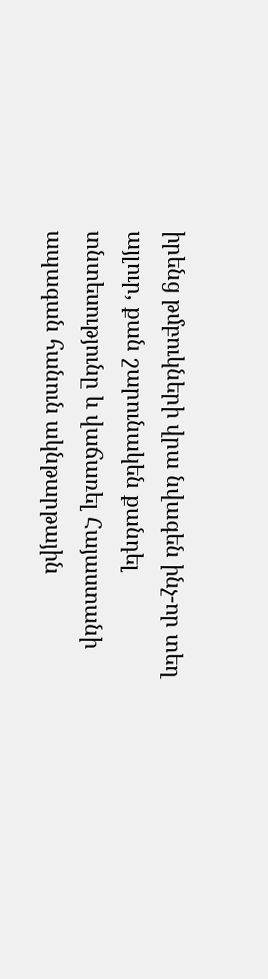իրենց թմբուկների վրա նվագեն ինչ-որ տեղ այլուր, քան շարունակեն քանդել տնտեսությունը և վաճառել Հայաստանի ապագան հանուն ակնթարթային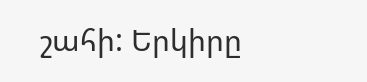շահի: Երկիրը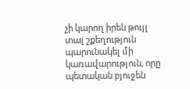չի կարող իրեն թույլ տալ շքեղություն պարունակել մի կառավարություն, որը պետական բյուջեն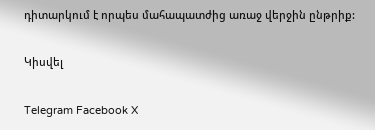դիտարկում է որպես մահապատժից առաջ վերջին ընթրիք:

Կիսվել

Telegram Facebook X